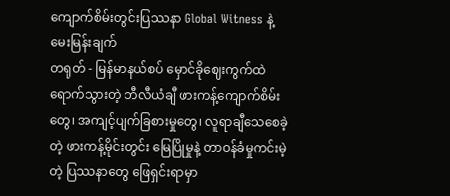ကျောက်စိမ်းတွင်းပြဿနာ Global Witness နဲ့ မေးမြန်းချက်
တရုတ် - မြန်မာနယ်စပ် မှောင်ခိုဈေးကွက်ထဲ ရောက်သွားတဲ့ ဘီလီယံချီ ဖားကန့်ကျောက်စိမ်းတွေ၊ အကျင့်ပျက်ခြစားမှုတွေ၊ လူရာချီသေစေခဲ့တဲ့ ဖားကန့်မိုင်းတွင်း မြေပြိုမှုနဲ့ တာဝန်ခံမှုကင်းမဲ့တဲ့ ပြဿနာတွေ ဖြေရှင်းရာမှာ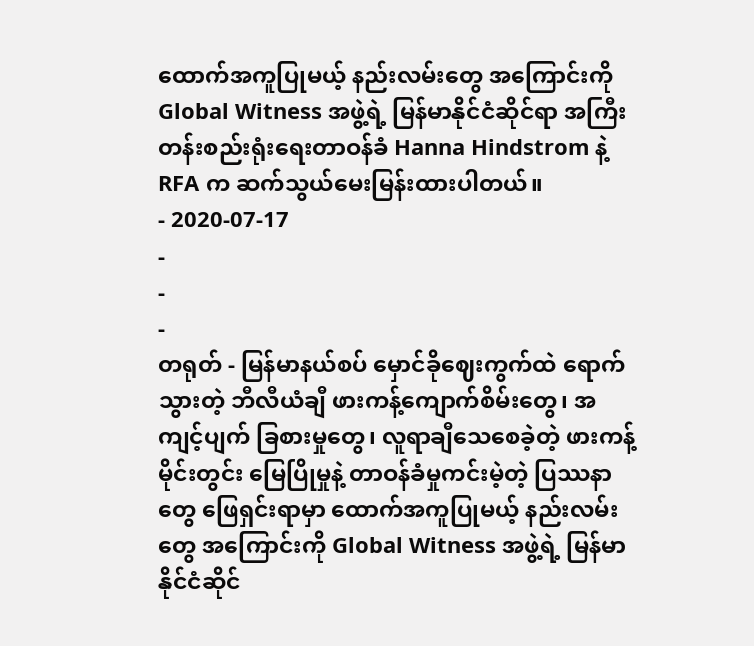ထောက်အကူပြုမယ့် နည်းလမ်းတွေ အကြောင်းကို Global Witness အဖွဲ့ရဲ့ မြန်မာနိုင်ငံဆိုင်ရာ အကြီးတန်းစည်းရုံးရေးတာဝန်ခံ Hanna Hindstrom နဲ့ RFA က ဆက်သွယ်မေးမြန်းထားပါတယ်။
- 2020-07-17
-
-
-
တရုတ် - မြန်မာနယ်စပ် မှောင်ခိုဈေးကွက်ထဲ ရောက်သွားတဲ့ ဘီလီယံချီ ဖားကန့်ကျောက်စိမ်းတွေ၊ အကျင့်ပျက် ခြစားမှုတွေ၊ လူရာချီသေစေခဲ့တဲ့ ဖားကန့်မိုင်းတွင်း မြေပြိုမှုနဲ့ တာဝန်ခံမှုကင်းမဲ့တဲ့ ပြဿနာတွေ ဖြေရှင်းရာမှာ ထောက်အကူပြုမယ့် နည်းလမ်းတွေ အကြောင်းကို Global Witness အဖွဲ့ရဲ့ မြန်မာနိုင်ငံဆိုင်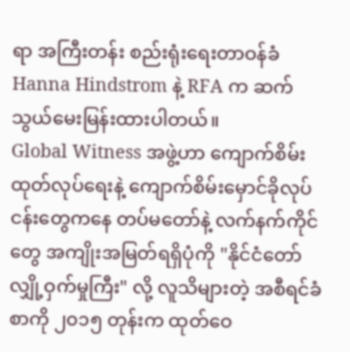ရာ အကြီးတန်း စည်းရုံးရေးတာဝန်ခံ Hanna Hindstrom နဲ့ RFA က ဆက်သွယ်မေးမြန်းထားပါတယ်။
Global Witness အဖွဲ့ဟာ ကျောက်စိမ်းထုတ်လုပ်ရေးနဲ့ ကျောက်စိမ်းမှောင်ခိုလုပ်ငန်းတွေကနေ တပ်မတော်နဲ့ လက်နက်ကိုင်တွေ အကျိုးအမြတ်ရရှိပုံကို "နိုင်ငံတော် လျှို့ဝှက်မှုကြီး" လို့ လူသိများတဲ့ အစီရင်ခံစာကို ၂၀၁၅ တုန်းက ထုတ်ဝေ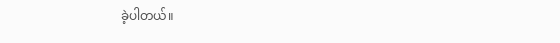ခဲ့ပါတယ်။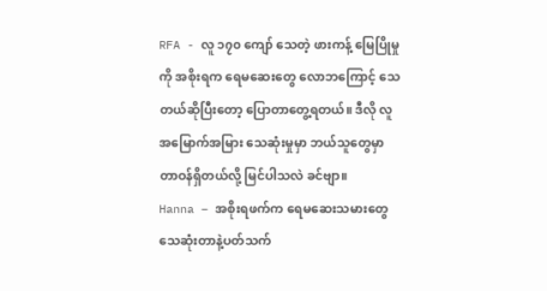RFA - လူ ၁၇၀ ကျော် သေတဲ့ ဖားကန့် မြေပြိုမှုကို အစိုးရက ရေမဆေးတွေ လောဘကြောင့် သေတယ်ဆိုပြီးတော့ ပြောတာတွေ့ရတယ်။ ဒီလို လူအမြောက်အမြား သေဆုံးမှုမှာ ဘယ်သူတွေမှာ တာဝန်ရှိတယ်လို့ မြင်ပါသလဲ ခင်ဗျာ။
Hanna – အစိုးရဖက်က ရေမဆေးသမားတွေ သေဆုံးတာနဲ့ပတ်သက်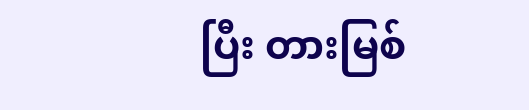ပြီး တားမြစ်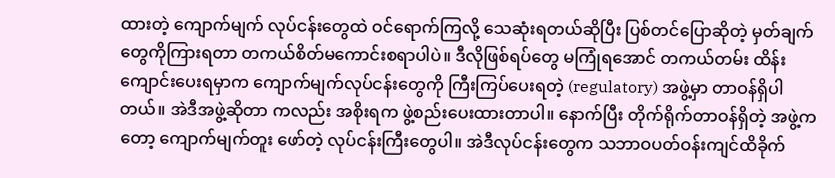ထားတဲ့ ကျောက်မျက် လုပ်ငန်းတွေထဲ ဝင်ရောက်ကြလို့ သေဆုံးရတယ်ဆိုပြီး ပြစ်တင်ပြောဆိုတဲ့ မှတ်ချက်တွေကိုကြားရတာ တကယ်စိတ်မကောင်းစရာပါပဲ။ ဒီလိုဖြစ်ရပ်တွေ မကြုံရအောင် တကယ်တမ်း ထိန်းကျောင်းပေးရမှာက ကျောက်မျက်လုပ်ငန်းတွေကို ကြီးကြပ်ပေးရတဲ့ (regulatory) အဖွဲ့မှာ တာဝန်ရှိပါတယ်။ အဲဒီအဖွဲ့ဆိုတာ ကလည်း အစိုးရက ဖွဲ့စည်းပေးထားတာပါ။ နောက်ပြီး တိုက်ရိုက်တာဝန်ရှိတဲ့ အဖွဲ့ကတော့ ကျောက်မျက်တူး ဖော်တဲ့ လုပ်ငန်းကြီးတွေပါ။ အဲဒီလုပ်ငန်းတွေက သဘာဝပတ်ဝန်းကျင်ထိခိုက်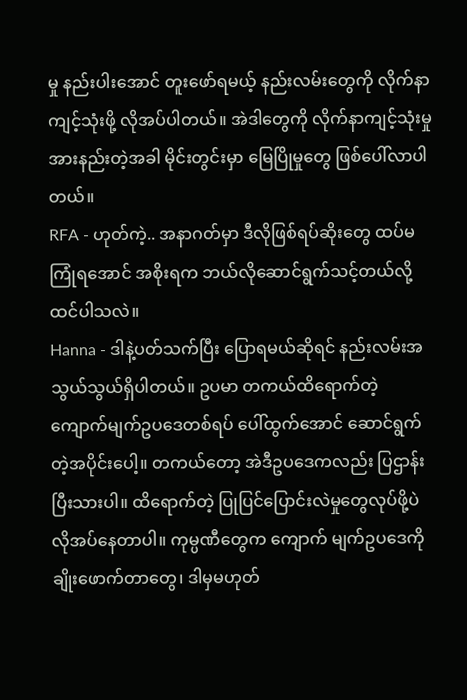မှု နည်းပါးအောင် တူးဖော်ရမယ့် နည်းလမ်းတွေကို လိုက်နာကျင့်သုံးဖို့ လိုအပ်ပါတယ်။ အဲဒါတွေကို လိုက်နာကျင့်သုံးမှု အားနည်းတဲ့အခါ မိုင်းတွင်းမှာ မြေပြိုမှုတွေ ဖြစ်ပေါ်လာပါတယ်။
RFA - ဟုတ်ကဲ့.. အနာဂတ်မှာ ဒီလိုဖြစ်ရပ်ဆိုးတွေ ထပ်မကြုံရအောင် အစိုးရက ဘယ်လိုဆောင်ရွက်သင့်တယ်လို့ ထင်ပါသလဲ။
Hanna - ဒါနဲ့ပတ်သက်ပြီး ပြောရမယ်ဆိုရင် နည်းလမ်းအသွယ်သွယ်ရှိပါတယ်။ ဥပမာ တကယ်ထိရောက်တဲ့ ကျောက်မျက်ဥပဒေတစ်ရပ် ပေါ်ထွက်အောင် ဆောင်ရွက်တဲ့အပိုင်းပေါ့။ တကယ်တော့ အဲဒီဥပဒေကလည်း ပြဌာန်းပြီးသားပါ။ ထိရောက်တဲ့ ပြုပြင်ပြောင်းလဲမှုတွေလုပ်ဖို့ပဲ လိုအပ်နေတာပါ။ ကုမ္ပဏီတွေက ကျောက် မျက်ဥပဒေကို ချိုးဖောက်တာတွေ၊ ဒါမှမဟုတ်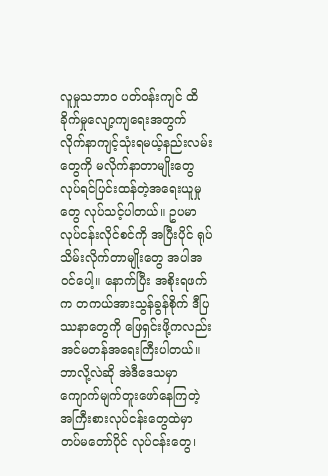လူမှုသဘာ၀ ပတ်ဝန်းကျင် ထိခိုက်မှုလျော့ကျရေးအတွက် လိုက်နာကျင့်သုံးရမယ့်နည်းလမ်းတွေကို မလိုက်နာတာမျိုးတွေ လုပ်ရင်ပြင်းထန်တဲ့အရေးယူမှုတွေ လုပ်သင့်ပါတယ်။ ဥပမာ လုပ်ငန်းလိုင်စင်ကို အပြီးပိုင် ရုပ်သိမ်းလိုက်တာမျိုးတွေ အပါအဝင်ပေါ့။ နောက်ပြီး အစိုးရဖက်က တကယ်အားသွန်ခွန်စိုက် ဒီပြဿနာတွေကို ဖြေရှင်းဖို့ကလည်း အင်မတန်အရေးကြီးပါတယ်။ ဘာလို့လဲဆို အဲဒီဒေသမှာ ကျောက်မျက်တူးဖော်နေကြတဲ့ အကြီးစားလုပ်ငန်းတွေထဲမှာ တပ်မတော်ပိုင် လုပ်ငန်းတွေ၊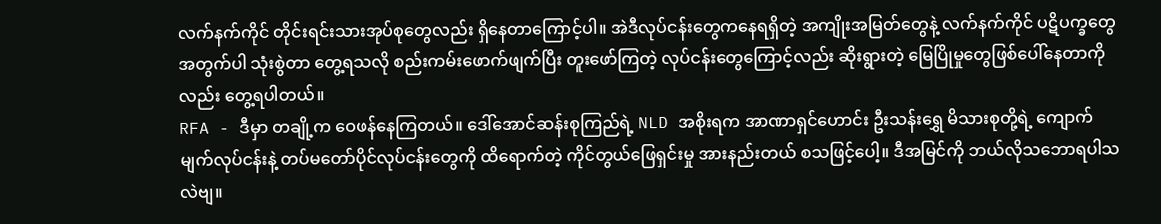လက်နက်ကိုင် တိုင်းရင်းသားအုပ်စုတွေလည်း ရှိနေတာကြောင့်ပါ။ အဲဒီလုပ်ငန်းတွေကနေရရှိတဲ့ အကျိုးအမြတ်တွေနဲ့ လက်နက်ကိုင် ပဋိပက္ခတွေအတွက်ပါ သုံးစွဲတာ တွေ့ရသလို စည်းကမ်းဖောက်ဖျက်ပြီး တူးဖော်ကြတဲ့ လုပ်ငန်းတွေကြောင့်လည်း ဆိုးရွားတဲ့ မြေပြိုမှုတွေဖြစ်ပေါ်နေတာကိုလည်း တွေ့ရပါတယ်။
RFA - ဒီမှာ တချို့က ဝေဖန်နေကြတယ်။ ဒေါ်အောင်ဆန်းစုကြည်ရဲ့ NLD အစိုးရက အာဏာရှင်ဟောင်း ဦးသန်းရွှေ မိသားစုတို့ရဲ့ ကျောက်မျက်လုပ်ငန်းနဲ့ တပ်မတော်ပိုင်လုပ်ငန်းတွေကို ထိရောက်တဲ့ ကိုင်တွယ်ဖြေရှင်းမှု အားနည်းတယ် စသဖြင့်ပေါ့။ ဒီအမြင်ကို ဘယ်လိုသဘောရပါသလဲဗျ။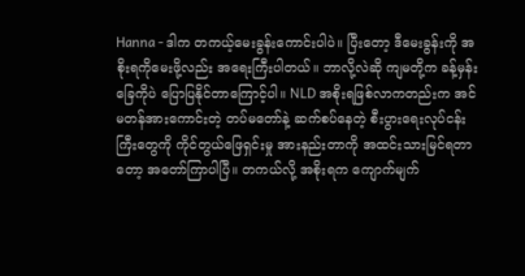Hanna - ဒါက တကယ့်မေးခွန်းကောင်းပါပဲ။ ပြီးတော့ ဒီမေးခွန်းကို အစိုးရကိုမေးဖို့လည်း အရေးကြီးပါတယ်။ ဘာလို့လဲဆို ကျမတို့က ခန့်မှန်းခြေကိုပဲ ပြောပြနိုင်တာကြောင့်ပါ။ NLD အစိုးရဖြစ်လာကတည်းက အင်မတန်အားကောင်းတဲ့ တပ်မတော်နဲ့ ဆက်စပ်နေတဲ့ စီးပွားရေးလုပ်ငန်းကြီးတွေကို ကိုင်တွယ်ဖြေရှင်းမှု အားနည်းတာကို အထင်းသားမြင်ရတာတော့ အတော်ကြာပါပြီ။ တကယ်လို့ အစိုးရက ကျောက်မျက်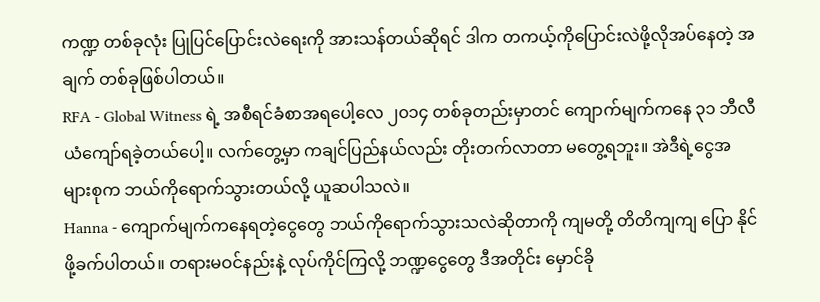ကဏ္ဍ တစ်ခုလုံး ပြုပြင်ပြောင်းလဲရေးကို အားသန်တယ်ဆိုရင် ဒါက တကယ့်ကိုပြောင်းလဲဖို့လိုအပ်နေတဲ့ အချက် တစ်ခုဖြစ်ပါတယ်။
RFA - Global Witness ရဲ့ အစီရင်ခံစာအရပေါ့လေ ၂၀၁၄ တစ်ခုတည်းမှာတင် ကျောက်မျက်ကနေ ၃၁ ဘီလီယံကျော်ရခဲ့တယ်ပေါ့။ လက်တွေ့မှာ ကချင်ပြည်နယ်လည်း တိုးတက်လာတာ မတွေ့ရဘူး။ အဲဒီရဲ့ငွေအများစုက ဘယ်ကိုရောက်သွားတယ်လို့ ယူဆပါသလဲ။
Hanna - ကျောက်မျက်ကနေရတဲ့ငွေတွေ ဘယ်ကိုရောက်သွားသလဲဆိုတာကို ကျမတို့ တိတိကျကျ ပြော နိုင်ဖို့ခက်ပါတယ်။ တရားမဝင်နည်းနဲ့ လုပ်ကိုင်ကြလို့ ဘဏ္ဍငွေတွေ ဒီအတိုင်း မှောင်ခို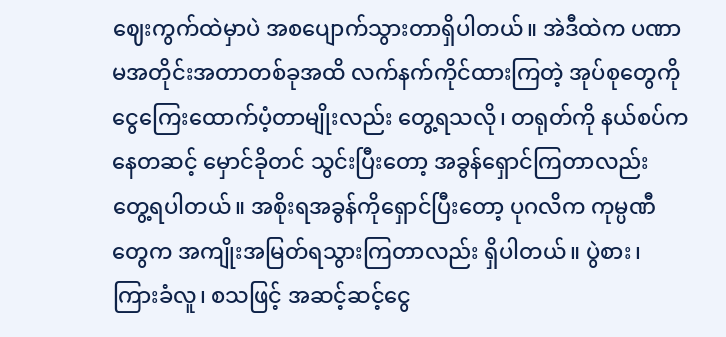ဈေးကွက်ထဲမှာပဲ အစပျောက်သွားတာရှိပါတယ်။ အဲဒီထဲက ပဏာမအတိုင်းအတာတစ်ခုအထိ လက်နက်ကိုင်ထားကြတဲ့ အုပ်စုတွေကို ငွေကြေးထောက်ပံ့တာမျိုးလည်း တွေ့ရသလို၊ တရုတ်ကို နယ်စပ်ကနေတဆင့် မှောင်ခိုတင် သွင်းပြီးတော့ အခွန်ရှောင်ကြတာလည်း တွေ့ရပါတယ်။ အစိုးရအခွန်ကိုရှောင်ပြီးတော့ ပုဂလိက ကုမ္ပဏီတွေက အကျိုးအမြတ်ရသွားကြတာလည်း ရှိပါတယ်။ ပွဲစား၊ ကြားခံလူ၊ စသဖြင့် အဆင့်ဆင့်ငွေ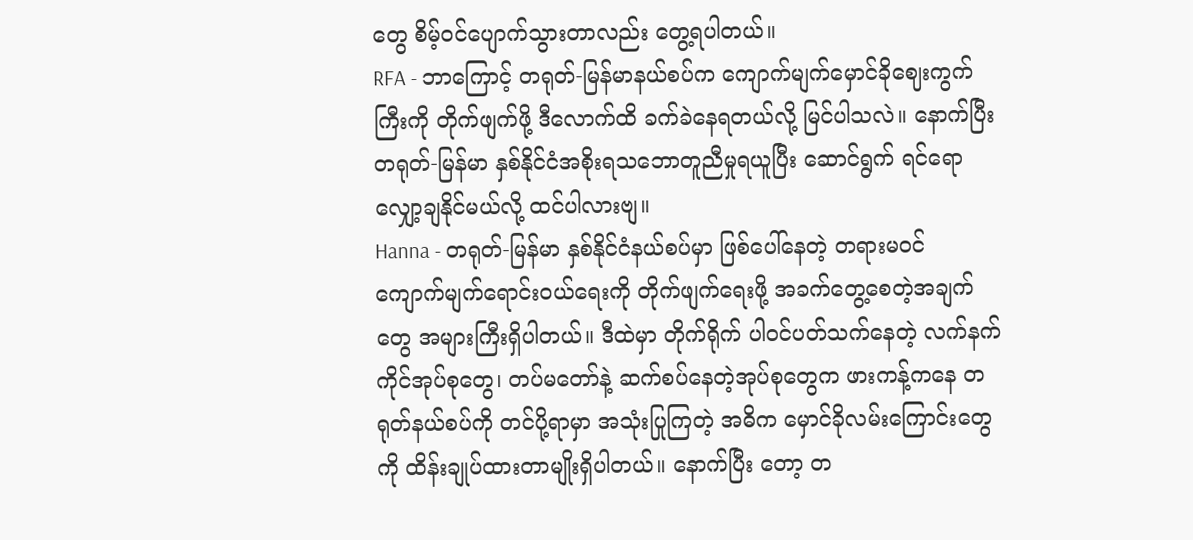တွေ စိမ့်ဝင်ပျောက်သွားတာလည်း တွေ့ရပါတယ်။
RFA - ဘာကြောင့် တရုတ်-မြန်မာနယ်စပ်က ကျောက်မျက်မှောင်ခိုဈေးကွက်ကြီးကို တိုက်ဖျက်ဖို့ ဒီလောက်ထိ ခက်ခဲနေရတယ်လို့ မြင်ပါသလဲ။ နောက်ပြီး တရုတ်-မြန်မာ နှစ်နိုင်ငံအစိုးရသဘောတူညီမှုရယူပြီး ဆောင်ရွက် ရင်ရော လျှော့ချနိုင်မယ်လို့ ထင်ပါလားဗျ။
Hanna - တရုတ်-မြန်မာ နှစ်နိုင်ငံနယ်စပ်မှာ ဖြစ်ပေါ်နေတဲ့ တရားမဝင် ကျောက်မျက်ရောင်းဝယ်ရေးကို တိုက်ဖျက်ရေးဖို့ အခက်တွေ့စေတဲ့အချက်တွေ အများကြီးရှိပါတယ်။ ဒီထဲမှာ တိုက်ရိုက် ပါဝင်ပတ်သက်နေတဲ့ လက်နက်ကိုင်အုပ်စုတွေ၊ တပ်မတော်နဲ့ ဆက်စပ်နေတဲ့အုပ်စုတွေက ဖားကန့်ကနေ တရုတ်နယ်စပ်ကို တင်ပို့ရာမှာ အသုံးပြုကြတဲ့ အဓိက မှောင်ခိုလမ်းကြောင်းတွေကို ထိန်းချုပ်ထားတာမျိုးရှိပါတယ်။ နောက်ပြီး တော့ တ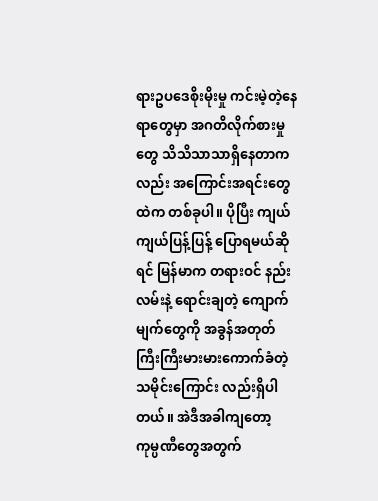ရားဥပဒေစိုးမိုးမှု ကင်းမဲ့တဲ့နေရာတွေမှာ အဂတိလိုက်စားမှုတွေ သိသိသာသာရှိနေတာကလည်း အကြောင်းအရင်းတွေထဲက တစ်ခုပါ။ ပိုပြီး ကျယ်ကျယ်ပြန့်ပြန့် ပြောရမယ်ဆိုရင် မြန်မာက တရားဝင် နည်းလမ်းနဲ့ ရောင်းချတဲ့ ကျောက်မျက်တွေကို အခွန်အတုတ် ကြီးကြီးမားမားကောက်ခံတဲ့ သမိုင်းကြောင်း လည်းရှိပါတယ်။ အဲဒီအခါကျတော့ ကုမ္ပဏီတွေအတွက်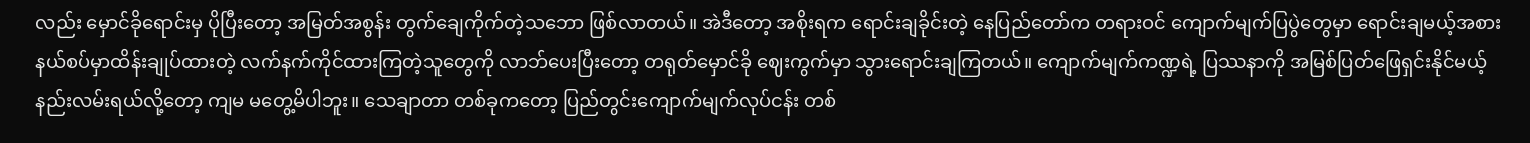လည်း မှောင်ခိုရောင်းမှ ပိုပြီးတော့ အမြတ်အစွန်း တွက်ချေကိုက်တဲ့သဘော ဖြစ်လာတယ်။ အဲဒီတော့ အစိုးရက ရောင်းချခိုင်းတဲ့ နေပြည်တော်က တရားဝင် ကျောက်မျက်ပြပွဲတွေမှာ ရောင်းချမယ့်အစား နယ်စပ်မှာထိန်းချုပ်ထားတဲ့ လက်နက်ကိုင်ထားကြတဲ့သူတွေကို လာဘ်ပေးပြီးတော့ တရုတ်မှောင်ခို ဈေးကွက်မှာ သွားရောင်းချကြတယ်။ ကျောက်မျက်ကဏ္ဍရဲ့ ပြဿနာကို အမြစ်ပြတ်ဖြေရှင်းနိုင်မယ့် နည်းလမ်းရယ်လို့တော့ ကျမ မတွေ့မိပါဘူး။ သေချာတာ တစ်ခုကတော့ ပြည်တွင်းကျောက်မျက်လုပ်ငန်း တစ်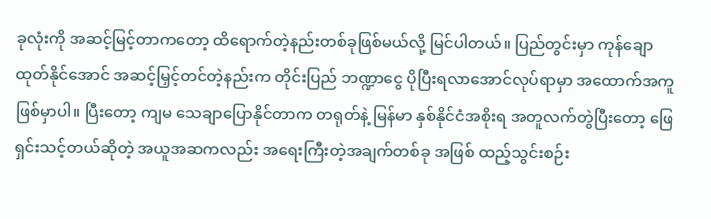ခုလုံးကို အဆင့်မြင့်တာကတော့ ထိရောက်တဲ့နည်းတစ်ခုဖြစ်မယ်လို့ မြင်ပါတယ်။ ပြည်တွင်းမှာ ကုန်ချောထုတ်နိုင်အောင် အဆင့်မြှင့်တင်တဲ့နည်းက တိုင်းပြည် ဘဏ္ဍာငွေ ပိုပြီးရလာအောင်လုပ်ရာမှာ အထောက်အကူဖြစ်မှာပါ။ ပြီးတော့ ကျမ သေချာပြောနိုင်တာက တရုတ်နဲ့ မြန်မာ နှစ်နိုင်ငံအစိုးရ အတူလက်တွဲပြီးတော့ ဖြေရှင်းသင့်တယ်ဆိုတဲ့ အယူအဆကလည်း အရေးကြီးတဲ့အချက်တစ်ခု အဖြစ် ထည့်သွင်းစဉ်း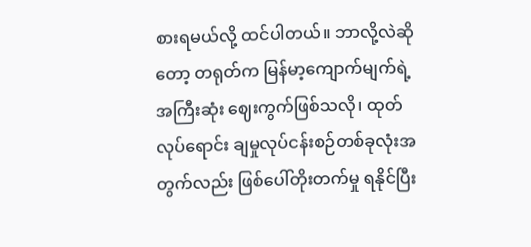စားရမယ်လို့ ထင်ပါတယ်။ ဘာလို့လဲဆိုတော့ တရုတ်က မြန်မာ့ကျောက်မျက်ရဲ့ အကြီးဆုံး ဈေးကွက်ဖြစ်သလို၊ ထုတ်လုပ်ရောင်း ချမှုလုပ်ငန်းစဉ်တစ်ခုလုံးအတွက်လည်း ဖြစ်ပေါ်တိုးတက်မှု ရနိုင်ပြီး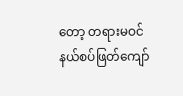တော့ တရားမဝင် နယ်စပ်ဖြတ်ကျော်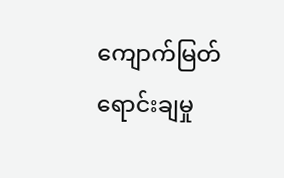ကျောက်မြတ်ရောင်းချမှု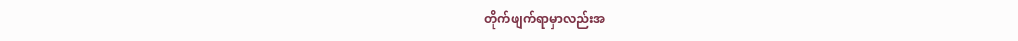တိုက်ဖျက်ရာမှာလည်းအ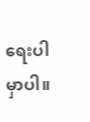ရေးပါမှာပါ။